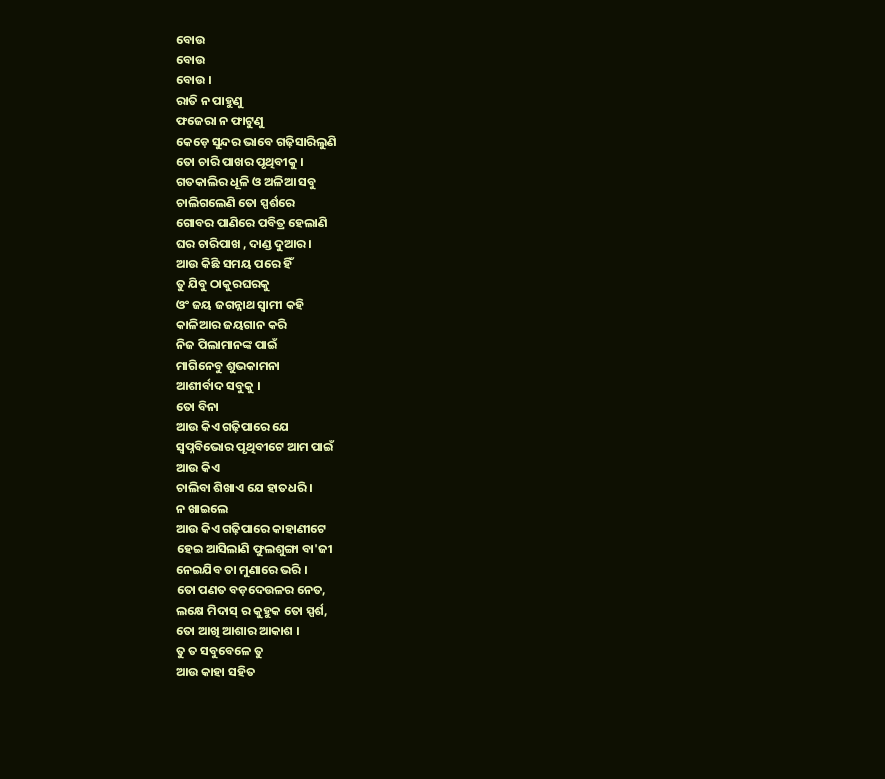ବୋଉ
ବୋଉ
ବୋଉ ।
ରାତି ନ ପାହୁଣୁ
ଫଜେରା ନ ଫାଟୁଣୁ
କେଡ଼େ ସୁନ୍ଦର ଭାବେ ଗଢ଼ିସାରିଲୁଣି
ତୋ ଚାରି ପାଖର ପୃଥିବୀକୁ ।
ଗତକାଲିର ଧୂଳି ଓ ଅଳିଆ ସବୁ
ଚାଲିଗଲେଣି ତୋ ସ୍ପର୍ଶରେ
ଗୋବର ପାଣିରେ ପବିତ୍ର ହେଲାଣି
ଘର ଚାରିପାଖ , ଦାଣ୍ଡ ଦୁଆର ।
ଆଉ କିଛି ସମୟ ପରେ ହିଁ
ତୁ ଯିବୁ ଠାକୁରଘରକୁ
ଓଂ ଜୟ ଜଗନ୍ନାଥ ସ୍ୱାମୀ କହି
କାଳିଆର ଜୟଗାନ କରି
ନିଜ ପିଲାମାନଙ୍କ ପାଇଁ
ମାଗିନେବୁ ଶୁଭକାମନା
ଆଶୀର୍ବାଦ ସବୁକୁ ।
ତୋ ବିନା
ଆଉ କିଏ ଗଢ଼ିପାରେ ଯେ
ସ୍ୱପ୍ନବିଭୋର ପୃଥିବୀଟେ ଆମ ପାଇଁ
ଆଉ କିଏ
ଚାଲିବା ଶିଖାଏ ଯେ ହାତଧରି ।
ନ ଖାଇଲେ
ଆଉ କିଏ ଗଢ଼ିପାରେ କାହାଣୀଟେ
ହେଇ ଆସିଲାଣି ଫୁଲଶୁଙ୍ଗା ବା'ଜୀ
ନେଇଯିବ ତା ମୁଣାରେ ଭରି ।
ତୋ ପଣତ ବଡ଼ଦେଉଳର ନେତ,
ଲକ୍ଷେ ମିଦାସ୍ ର କୁହୁକ ତୋ ସ୍ପର୍ଶ,
ତୋ ଆଖି ଆଶାର ଆକାଶ ।
ତୁ ତ ସବୁବେଳେ ତୁ
ଆଉ କାହା ସହିତ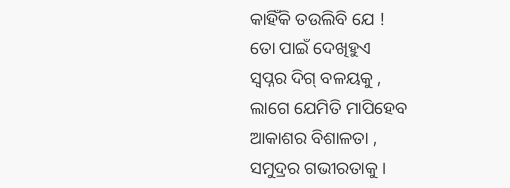କାହିଁକି ତଉଲିବି ଯେ !
ତୋ ପାଇଁ ଦେଖିହୁଏ
ସ୍ୱପ୍ନର ଦିଗ୍ ବଳୟକୁ ,
ଲାଗେ ଯେମିତି ମାପିହେବ
ଆକାଶର ବିଶାଳତା ,
ସମୁଦ୍ରର ଗଭୀରତାକୁ ।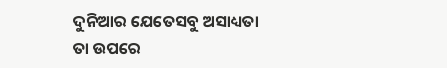ଦୁନିଆର ଯେତେସବୁ ଅସାଧ୍ୟତା
ତା ଉପରେ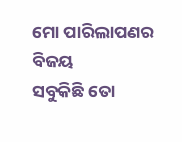ମୋ ପାରିଲାପଣର ବିଜୟ
ସବୁକିଛି ତୋ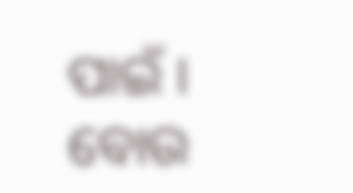ପାଇଁ ।
ବୋଉ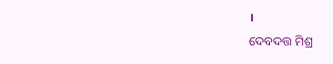।
ଦେବଦତ୍ତ ମିଶ୍ର